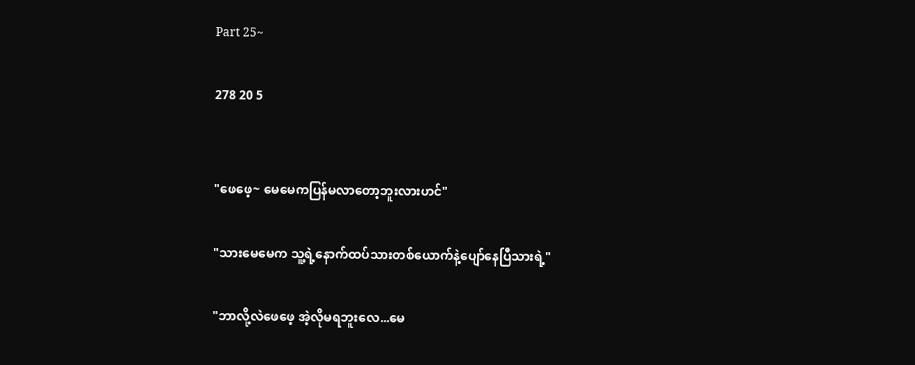Part 25~

278 20 5


"ဖေဖေ့~ မေမေကပြန်မလာတော့ဘူးလားဟင်"

"သားမေမေက သူ့ရဲ့နောက်ထပ်သားတစ်ယောက်နဲ့ပျော်နေပြီသားရဲ့"

"ဘာလို့လဲဖေဖေ့ အဲ့လိုမရဘူးလေ...မေ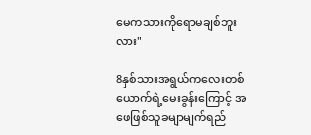မေကသားကိုရောမချစ်ဘူးလား"

8နှစ်သားအရွယ်‌ကလေးတစ်ယောက်ရဲ့မေးခွန်းကြောင့် အဖေဖြစ်သူခမျာမျက်ရည်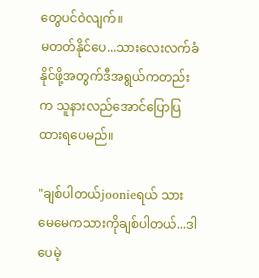တွေပင်ဝဲလျက်။
မတတ်နိုင်ပေ...သားလေးလက်ခံနိုင်ဖို့အတွက်ဒီအရွယ်ကတည်းက သူနား‌လည်အောင်ပြောပြထားရပေမည်။

"ချစ်ပါတယ်joonieရယ် သားမေမေကသားကိုချစ်ပါတယ်...ဒါပေမဲ့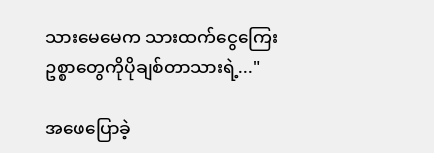သားမေမေက သားထက်ငွေကြေးဥစ္စာတွေကိုပိုချစ်တာသားရဲ့..."

အဖေပြောခဲ့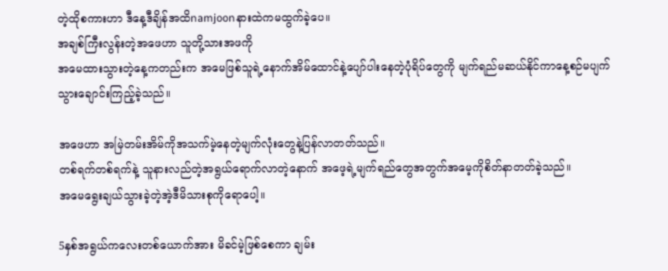တဲ့ထိုစကားဟာ ဒီနေ့ဒီချိန်အထိnamjoonနားထဲကမထွက်ခဲ့ပေ။
အချစ်ကြီးလွန်းတဲ့အဖေဟာ သူတို့သားအဖကို
အမေထားသွားတဲ့နေ့ကတည်းက အမေဖြစ်သူရဲ့နောက်အိမ်ထောင်နဲ့ပျော်ပါးနေတဲ့ပုံရိပ်တွေကို မျက်ရည်မဆယ်နိုင်ကာနေ့စဉ်မပျက်
သွားချောင်းကြည့်ခဲ့သည်။

အဖေဟာ အမြဲတမ်းအိမ်ကိုအသက်မဲ့နေတဲ့မျက်လုံးတွေနဲ့ပြန်လာတတ်သည်။
တစ်ရက်တစ်ရက်နဲ့ သူနားလည်တဲ့အရွယ်ရောက်လာတဲ့နောက် အဖေ့ရဲ့မျက်ရည်တွေအတွက်အမေ့ကိုစိတ်နာတတ်ခဲ့သည်။
အမေရွေးချယ်သွားခဲ့တဲ့အဲ့ဒီမိသားစုကိုရောပေါ့။

5နှစ်အရွယ်ကလေးတစ်ယောက်အား မိခင်မဲ့ဖြစ်စေကာ ချမ်း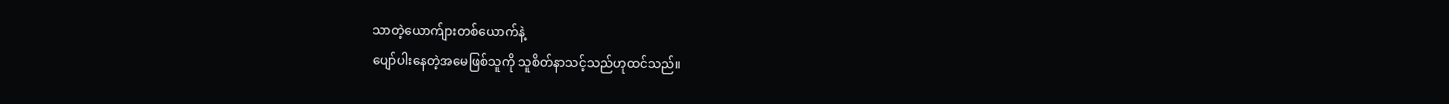သာတဲ့ယောက်ျားတစ်ယောက်နဲ့
ပျော်ပါး‌နေတဲ့အမေဖြစ်သူကို သူစိတ်နာသင့်သည်ဟုထင်သည်။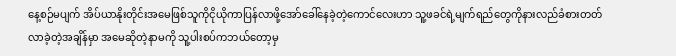နေ့စဉ်မပျက် အိပ်ယာနိုးတိုင်းအမေဖြစ်သူကိုငိုယိုကာပြန်လာဖို့အော်ခေါ်နေခဲ့တဲ့ကောင်လေးဟာ သူ့ဖခင်ရဲ့မျက်ရည်တွေကိုနားလည်ခံစားတတ်လာခဲ့တဲ့အချိန်မှာ အမေဆိုတဲ့နာမကို သူ့ပါးစပ်ကဘယ်တော့မှ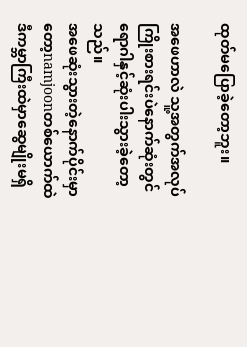ထုတ်မပြောခဲ့တော့ဘူး။

အဖေဟာလဲ သူ့အတွက်အလုပ်ကြိုးစားရင်းပဲနောက်ဆုံးတွင်ရောဂါနှင့်ဆုံးပါးသွားခဲ့တော့သည်။
အဖေဆုံးသွားတဲ့နောက်ပိုင်းမှာတော့namjoonတစ်ယောက်ထဲ ဒီကမ္ဘာကြီးထဲမှာဆွေမျိုးမရှိ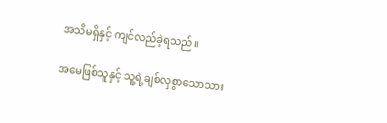အသိမရှိနှင့် ကျင်လည်ခဲ့ရသည်။

အမေဖြစ်သူနှင့် သူ့ရဲ့ချစ်လှစွာသောသား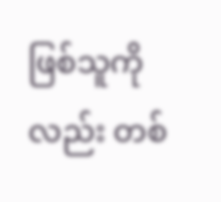ဖြစ်သူကိုလည်း တစ်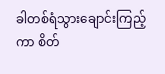ခါတစ်ရံသွားချောင်းကြည့်ကာ စိတ်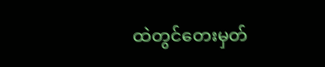ထဲတွင်တေးမှတ်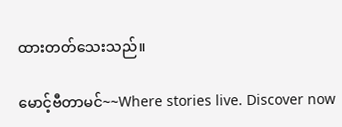ထားတတ်သေးသည်။

မောင့်ဗီတာမင်~~Where stories live. Discover now